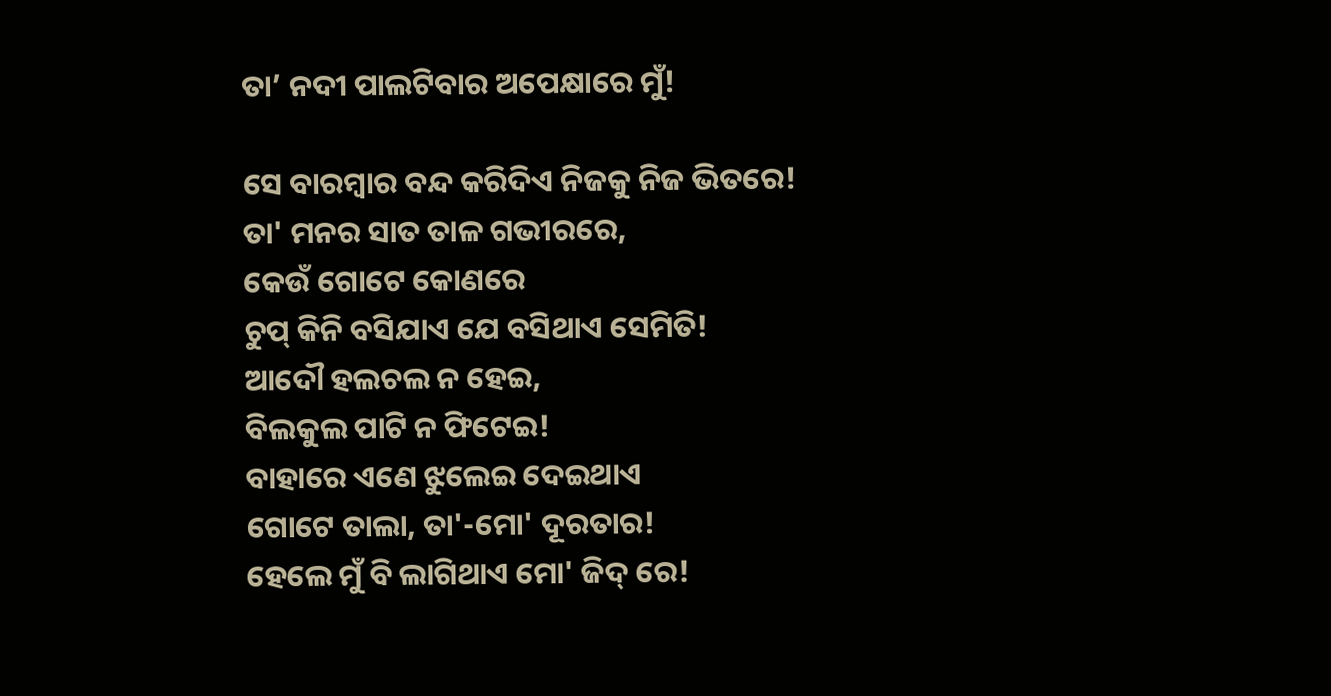ତା’ ନଦୀ ପାଲଟିବାର ଅପେକ୍ଷାରେ ମୁଁ!

ସେ ବାରମ୍ବାର ବନ୍ଦ କରିଦିଏ ନିଜକୁ ନିଜ ଭିତରେ!
ତା' ମନର ସାତ ତାଳ ଗଭୀରରେ,
କେଉଁ ଗୋଟେ କୋଣରେ
ଚୁପ୍ କିନି ବସିଯାଏ ଯେ ବସିଥାଏ ସେମିତି!
ଆଦୌ ହଲଚଲ ନ ହେଇ,
ବିଲକୁଲ ପାଟି ନ ଫିଟେଇ!
ବାହାରେ ଏଣେ ଝୁଲେଇ ଦେଇଥାଏ
ଗୋଟେ ତାଲା, ତା'-ମୋ' ଦୂରତାର!
ହେଲେ ମୁଁ ବି ଲାଗିଥାଏ ମୋ' ଜିଦ୍ ରେ!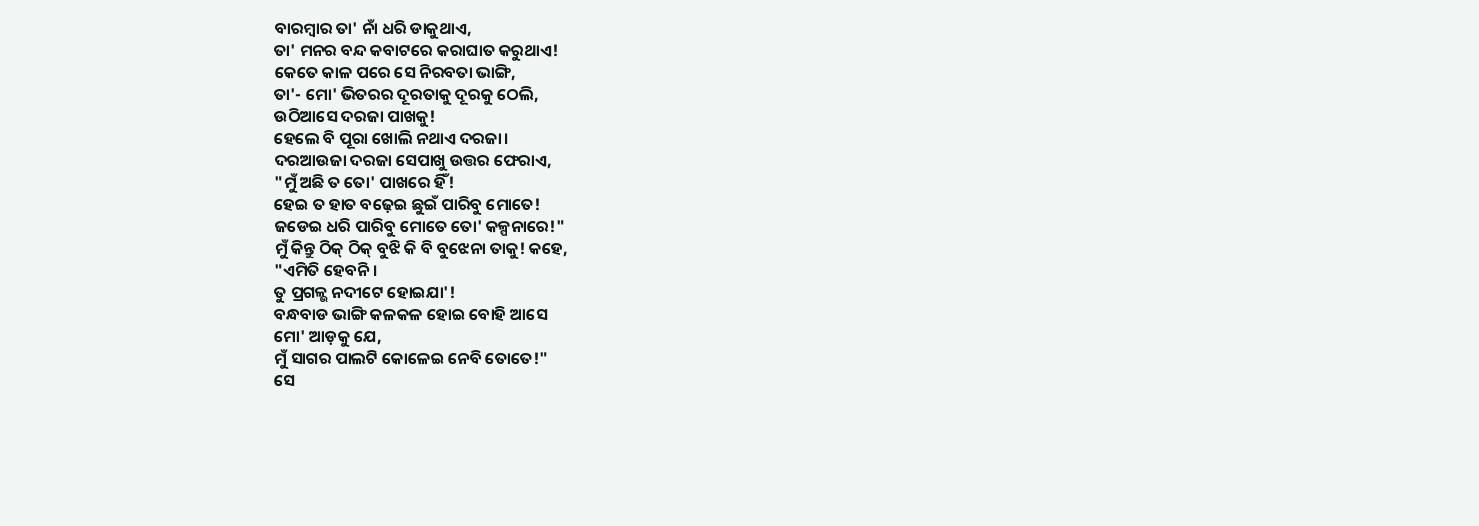ବାରମ୍ବାର ତା' ନାଁ ଧରି ଡାକୁଥାଏ,
ତା' ମନର ବନ୍ଦ କବାଟରେ କରାଘାତ କରୁଥାଏ!
କେତେ କାଳ ପରେ ସେ ନିରବତା ଭାଙ୍ଗି,
ତା'- ମୋ' ଭିତରର ଦୂରତାକୁ ଦୂରକୁ ଠେଲି,
ଉଠିଆସେ ଦରଜା ପାଖକୁ!
ହେଲେ ବି ପୂରା ଖୋଲି ନଥାଏ ଦରଜା।
ଦରଆଉଜା ଦରଜା ସେପାଖୁ ଉତ୍ତର ଫେରାଏ,
"ମୁଁ ଅଛି ତ ତୋ' ପାଖରେ ହିଁ!
ହେଇ ତ ହାତ ବଢ଼େଇ ଛୁଇଁ ପାରିବୁ ମୋତେ!
ଜଡେଇ ଧରି ପାରିବୁ ମୋତେ ତୋ' କଳ୍ପନାରେ!"
ମୁଁ କିନ୍ତୁ ଠିକ୍ ଠିକ୍ ବୁଝି କି ବି ବୁଝେନା ତାକୁ! କହେ,
"ଏମିତି ହେବନି।
ତୁ ପ୍ରଗଳ୍ଭ ନଦୀଟେ ହୋଇଯା'!
ବନ୍ଧବାଡ ଭାଙ୍ଗି କଳକଳ ହୋଇ ବୋହି ଆସେ
ମୋ' ଆଡ଼କୁ ଯେ,
ମୁଁ ସାଗର ପାଲଟି କୋଳେଇ ନେବି ତୋତେ!"
ସେ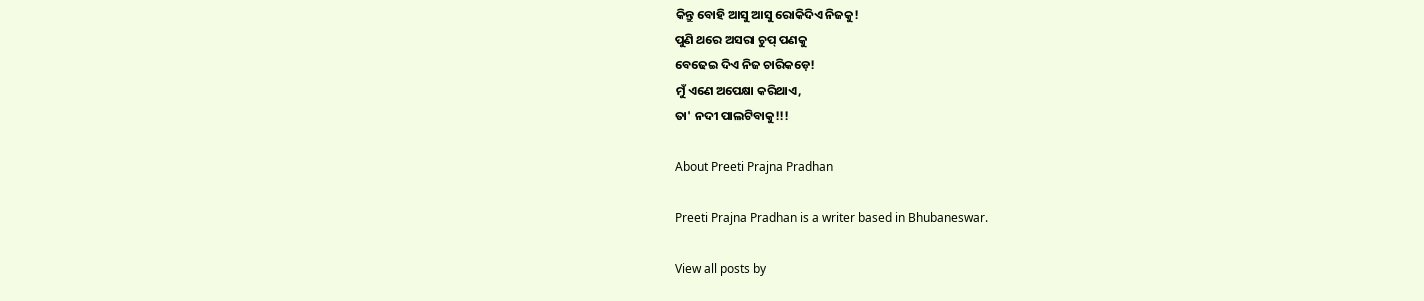କିନ୍ତୁ ବୋହି ଆସୁ ଆସୁ ରୋକିଦିଏ ନିଜକୁ!
ପୁଣି ଥରେ ଅସରା ଚୁପ୍ ପଣକୁ
ବେଢେଇ ଦିଏ ନିଜ ଚାରିକଡ଼େ!
ମୁଁ ଏଣେ ଅପେକ୍ଷା କରିଥାଏ,
ତା' ନଦୀ ପାଲଟିବାକୁ!!!

About Preeti Prajna Pradhan

Preeti Prajna Pradhan is a writer based in Bhubaneswar.

View all posts by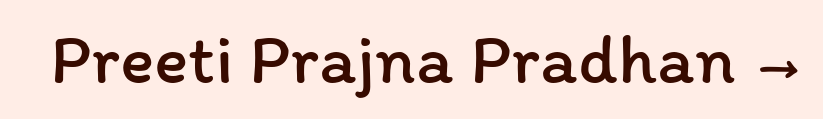Preeti Prajna Pradhan →